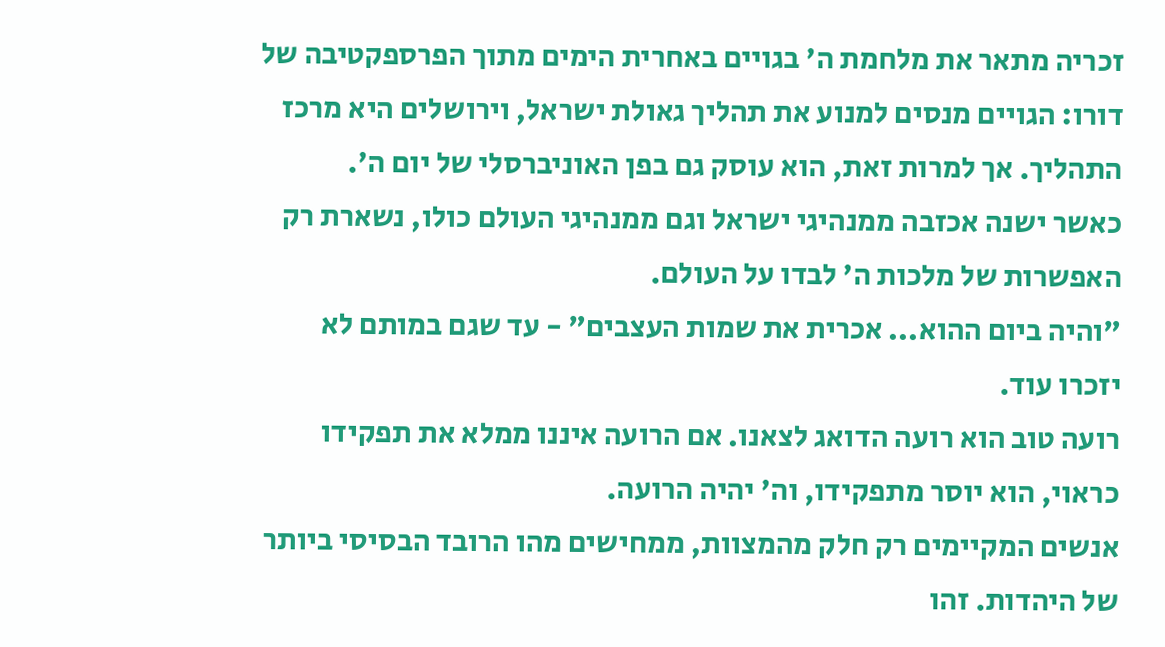זכריה מתאר את מלחמת ה' בגויים באחרית הימים מתוך הפרספקטיבה של דורו: הגויים מנסים למנוע את תהליך גאולת ישראל, וירושלים היא מרכז התהליך. אך למרות זאת, הוא עוסק גם בפן האוניברסלי של יום ה'.
כאשר ישנה אכזבה ממנהיגי ישראל וגם ממנהיגי העולם כולו, נשארת רק האפשרות של מלכות ה' לבדו על העולם.
"והיה ביום ההוא... אכרית את שמות העצבים" - עד שגם במותם לא יזכרו עוד.
רועה טוב הוא רועה הדואג לצאנו. אם הרועה איננו ממלא את תפקידו כראוי, הוא יוסר מתפקידו, וה' יהיה הרועה.
אנשים המקיימים רק חלק מהמצוות, ממחישים מהו הרובד הבסיסי ביותר של היהדות. זהו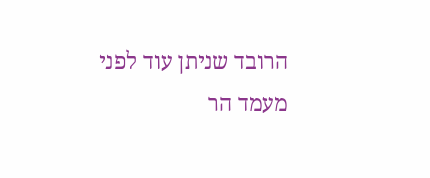הרובד שניתן עוד לפני מעמד הר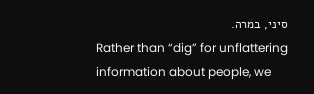סיני, במרה.
Rather than “dig” for unflattering information about people, we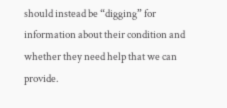should instead be “digging” for information about their condition and whether they need help that we can provide.